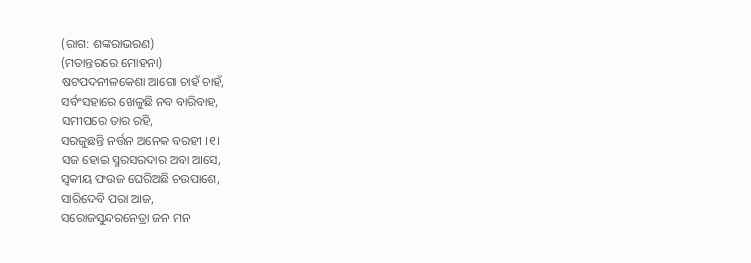(ରାଗ: ଶଙ୍କରାଭରଣ)
(ମତାନ୍ତରରେ ମୋହନା)
ଷଟପଦନୀଳକେଶା ଆଗୋ ଚାହଁ ଚାହଁ,
ସର୍ବଂସହାରେ ଖେଳୁଛି ନବ ବାରିବାହ,
ସମୀପରେ ତାର ରହି,
ସରଜୁଛନ୍ତି ନର୍ତ୍ତନ ଅନେକ ବରହୀ ।୧।
ସଜ ହୋଇ ସ୍ମରସରଦାର ଅବା ଆସେ,
ସ୍ୱକୀୟ ଫଉଜ ଘେରିଅଛି ଚଉପାଶେ,
ସାରିଦେବି ପରା ଆଜ,
ସରୋଜସୁନ୍ଦରନେତ୍ରା ଜନ ମନ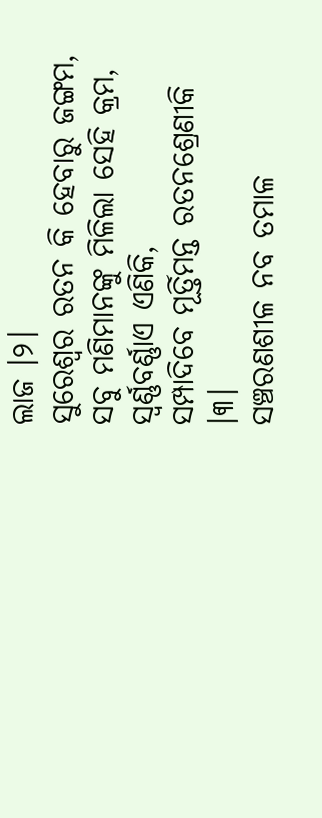ଲାଜ ।୨।
ସୁରେଶ୍ୱର ରତନ କି ହେବାରୁ ଜଙ୍ଗମ,
ସବୁ ମଣିମାନଙ୍କୁ ମିଳିଲା ସେହି କ୍ରମ,
ସ୍ବର୍ଣ୍ଣବର୍ଣ୍ଣାଏ ଏଣିକି,
ସମ୍ପାଦିବେ ମୂର୍ତ୍ତିମନ୍ତ ରତନଶ୍ରେଣୀକି ।୩।
ସଞ୍ଚରଣଶୀଳ ନବ ତମାଳ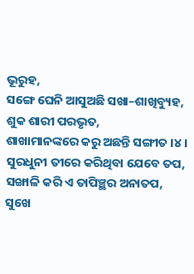ଭୂରୁହ,
ସଙ୍ଗେ ଘେନି ଆସୁଅଛି ସଖା–ଶାଖିବ୍ୟୁହ,
ଶୁକ ଶାରୀ ପରଭୃତ,
ଶାଖାମାନଙ୍କରେ କରୁ ଅଛନ୍ତି ସଙ୍ଗୀତ ।୪।
ସୁରଧୁନୀ ତୀରେ କରିଥିବା ଯେବେ ତପ,
ସଙ୍ଖାଳି କରି ଏ ତାପିଞ୍ଛର ଅନାତପ,
ସୁଖେ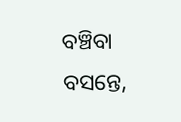ବଞ୍ଚିବା ବସନ୍ତେ,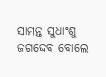ସାମନ୍ତ ସୁଧାଂଶୁ ଜଗଦ୍ଦେବ ବୋଲେ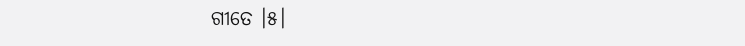ଗୀତେ ।୫।